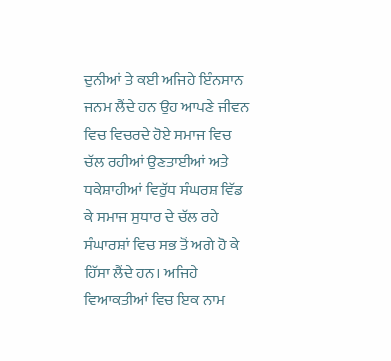ਦੁਨੀਆਂ ਤੇ ਕਈ ਅਜਿਹੇ ਇੰਨਸਾਨ ਜਨਮ ਲੈਂਦੇ ਹਨ ਉਹ ਆਪਣੇ ਜੀਵਨ ਵਿਚ ਵਿਚਰਦੇ ਹੋਏ ਸਮਾਜ ਵਿਚ ਚੱਲ ਰਹੀਆਂ ਉਣਤਾਈਆਂ ਅਤੇ ਧਕੇਸ਼ਾਹੀਆਂ ਵਿਰੁੱਧ ਸੰਘਰਸ਼ ਵਿੱਡ ਕੇ ਸਮਾਜ ਸੁਧਾਰ ਦੇ ਚੱਲ ਰਹੇ ਸੰਘਾਰਸ਼ਾਂ ਵਿਚ ਸਭ ਤੋਂ ਅਗੇ ਹੋ ਕੇ ਹਿੱਸਾ ਲੈਂਦੇ ਹਨ। ਅਜਿਹੇ ਵਿਆਕਤੀਆਂ ਵਿਚ ਇਕ ਨਾਮ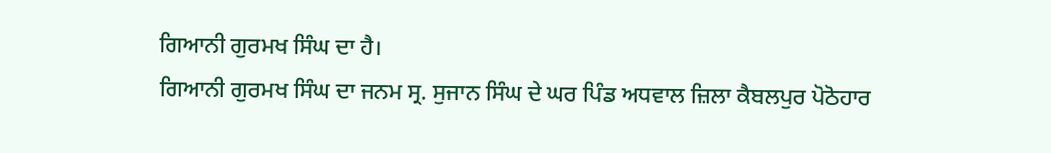ਗਿਆਨੀ ਗੁਰਮਖ ਸਿੰਘ ਦਾ ਹੈ।
ਗਿਆਨੀ ਗੁਰਮਖ ਸਿੰਘ ਦਾ ਜਨਮ ਸ੍ਰ. ਸੁਜਾਨ ਸਿੰਘ ਦੇ ਘਰ ਪਿੰਡ ਅਧਵਾਲ ਜ਼ਿਲਾ ਕੈਬਲਪੁਰ ਪੋਠੋਹਾਰ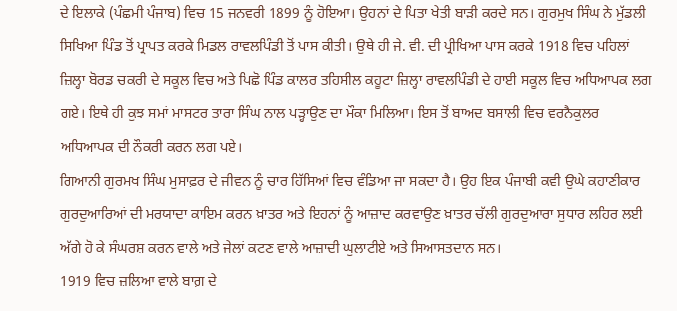ਦੇ ਇਲਾਕੇ (ਪੰਛਮੀ ਪੰਜਾਬ) ਵਿਚ 15 ਜਨਵਰੀ 1899 ਨੂੰ ਹੋਇਆ। ਉਹਨਾਂ ਦੇ ਪਿਤਾ ਖੇਤੀ ਬਾੜੀ ਕਰਦੇ ਸਨ। ਗੁਰਮੁਖ ਸਿੰਘ ਨੇ ਮੁੱਡਲੀ ਸਿਖਿਆ ਪਿੰਡ ਤੋਂ ਪ੍ਰਾਪਤ ਕਰਕੇ ਮਿਡਲ ਰਾਵਲਪਿੰਡੀ ਤੋਂ ਪਾਸ ਕੀਤੀ। ਉਥੇ ਹੀ ਜੇ. ਵੀ. ਦੀ ਪ੍ਰੀਖਿਆ ਪਾਸ ਕਰਕੇ 1918 ਵਿਚ ਪਹਿਲਾਂ ਜ਼ਿਲ੍ਹਾ ਬੋਰਡ ਚਕਰੀ ਦੇ ਸਕੂਲ ਵਿਚ ਅਤੇ ਪਿਛੋ ਪਿੰਡ ਕਾਲਰ ਤਹਿਸੀਲ ਕਹੂਟਾ ਜ਼ਿਲ੍ਹਾ ਰਾਵਲਪਿੰਡੀ ਦੇ ਹਾਈ ਸਕੂਲ ਵਿਚ ਅਧਿਆਪਕ ਲਗ ਗਏ। ਇਥੇ ਹੀ ਕੁਝ ਸਮਾਂ ਮਾਸਟਰ ਤਾਰਾ ਸਿੰਘ ਨਾਲ ਪੜ੍ਹਾਉਣ ਦਾ ਮੌਕਾ ਮਿਲਿਆ। ਇਸ ਤੋਂ ਬਾਅਦ ਬਸਾਲੀ ਵਿਚ ਵਰਨੈਕੁਲਰ ਅਧਿਆਪਕ ਦੀ ਨੌਕਰੀ ਕਰਨ ਲਗ ਪਏ।
ਗਿਆਨੀ ਗੁਰਮਖ ਸਿੰਘ ਮੁਸਾਫ਼ਰ ਦੇ ਜੀਵਨ ਨੂੰ ਚਾਰ ਹਿੱਸਿਆਂ ਵਿਚ ਵੰਡਿਆ ਜਾ ਸਕਦਾ ਹੈ। ਉਹ ਇਕ ਪੰਜਾਬੀ ਕਵੀ ਉਘੇ ਕਹਾਣੀਕਾਰ ਗੁਰਦੁਆਰਿਆਂ ਦੀ ਮਰਯਾਦਾ ਕਾਇਮ ਕਰਨ ਖ਼ਾਤਰ ਅਤੇ ਇਹਨਾਂ ਨੂੰ ਆਜ਼ਾਦ ਕਰਵਾਉਣ ਖ਼ਾਤਰ ਚੱਲੀ ਗੁਰਦੁਆਰਾ ਸੁਧਾਰ ਲਹਿਰ ਲਈ ਅੱਗੇ ਹੋ ਕੇ ਸੰਘਰਸ਼ ਕਰਨ ਵਾਲੇ ਅਤੇ ਜੇਲਾਂ ਕਟਣ ਵਾਲੇ ਆਜ਼ਾਦੀ ਘੁਲਾਟੀਏ ਅਤੇ ਸਿਆਸਤਦਾਨ ਸਨ।
1919 ਵਿਚ ਜ਼ਲਿਆ ਵਾਲੇ ਬਾਗ਼ ਦੇ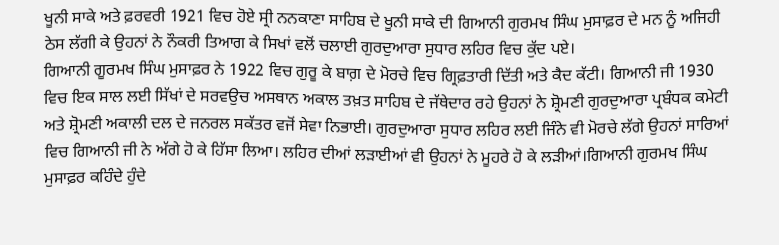ਖੂਨੀ ਸਾਕੇ ਅਤੇ ਫ਼ਰਵਰੀ 1921 ਵਿਚ ਹੋਏ ਸ੍ਰੀ ਨਨਕਾਣਾ ਸਾਹਿਬ ਦੇ ਖੂਨੀ ਸਾਕੇ ਦੀ ਗਿਆਨੀ ਗੁਰਮਖ ਸਿੰਘ ਮੁਸਾਫ਼ਰ ਦੇ ਮਨ ਨੂੰ ਅਜਿਹੀ ਠੇਸ ਲੱਗੀ ਕੇ ਉਹਨਾਂ ਨੇ ਨੌਕਰੀ ਤਿਆਗ ਕੇ ਸਿਖਾਂ ਵਲੋਂ ਚਲਾਈ ਗੁਰਦੁਆਰਾ ਸੁਧਾਰ ਲਹਿਰ ਵਿਚ ਕੁੱਦ ਪਏ।
ਗਿਆਨੀ ਗੂਰਮਖ ਸਿੰਘ ਮੁਸਾਫ਼ਰ ਨੇ 1922 ਵਿਚ ਗੁਰੂ ਕੇ ਬਾਗ਼ ਦੇ ਮੋਰਚੇ ਵਿਚ ਗ੍ਰਿਫ਼ਤਾਰੀ ਦਿੱਤੀ ਅਤੇ ਕੈਦ ਕੱਟੀ। ਗਿਆਨੀ ਜੀ 1930 ਵਿਚ ਇਕ ਸਾਲ ਲਈ ਸਿੱਖਾਂ ਦੇ ਸਰਵਉਚ ਅਸਥਾਨ ਅਕਾਲ ਤਖ਼ਤ ਸਾਹਿਬ ਦੇ ਜੱਥੇਦਾਰ ਰਹੇ ਉਹਨਾਂ ਨੇ ਸ਼੍ਰੋਮਣੀ ਗੁਰਦੁਆਰਾ ਪ੍ਰਬੰਧਕ ਕਮੇਟੀ ਅਤੇ ਸ਼੍ਰੋਮਣੀ ਅਕਾਲੀ ਦਲ ਦੇ ਜਨਰਲ ਸਕੱਤਰ ਵਜੋਂ ਸੇਵਾ ਨਿਭਾਈ। ਗੁਰਦੁਆਰਾ ਸੁਧਾਰ ਲਹਿਰ ਲਈ ਜਿੰਨੇ ਵੀ ਮੋਰਚੇ ਲੱਗੇ ਉਹਨਾਂ ਸਾਰਿਆਂ ਵਿਚ ਗਿਆਨੀ ਜੀ ਨੇ ਅੱਗੇ ਹੋ ਕੇ ਹਿੱਸਾ ਲਿਆ। ਲਹਿਰ ਦੀਆਂ ਲੜਾਈਆਂ ਵੀ ਉਹਨਾਂ ਨੇ ਮੂਹਰੇ ਹੋ ਕੇ ਲੜੀਆਂ।ਗਿਆਨੀ ਗੁਰਮਖ ਸਿੰਘ ਮੁਸਾਫ਼ਰ ਕਹਿੰਦੇ ਹੁੰਦੇ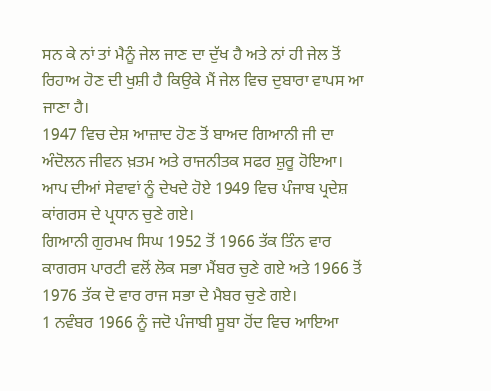ਸਨ ਕੇ ਨਾਂ ਤਾਂ ਮੈਨੂੰ ਜੇਲ ਜਾਣ ਦਾ ਦੁੱਖ ਹੈ ਅਤੇ ਨਾਂ ਹੀ ਜੇਲ ਤੋਂ ਰਿਹਾਅ ਹੋਣ ਦੀ ਖੁਸ਼ੀ ਹੈ ਕਿਉਕੇ ਮੈਂ ਜੇਲ ਵਿਚ ਦੁਬਾਰਾ ਵਾਪਸ ਆ ਜਾਣਾ ਹੈ।
1947 ਵਿਚ ਦੇਸ਼ ਆਜ਼ਾਦ ਹੋਣ ਤੋਂ ਬਾਅਦ ਗਿਆਨੀ ਜੀ ਦਾ ਅੰਦੋਲਨ ਜੀਵਨ ਖ਼ਤਮ ਅਤੇ ਰਾਜਨੀਤਕ ਸਫਰ ਸ਼ੁਰੂ ਹੋਇਆ। ਆਪ ਦੀਆਂ ਸੇਵਾਵਾਂ ਨੂੰ ਦੇਖਦੇ ਹੋਏ 1949 ਵਿਚ ਪੰਜਾਬ ਪ੍ਰਦੇਸ਼ ਕਾਂਗਰਸ ਦੇ ਪ੍ਰਧਾਨ ਚੁਣੇ ਗਏ।
ਗਿਆਨੀ ਗੁਰਮਖ ਸਿਘ 1952 ਤੋਂ 1966 ਤੱਕ ਤਿੰਨ ਵਾਰ ਕਾਗਰਸ ਪਾਰਟੀ ਵਲੋਂ ਲੋਕ ਸਭਾ ਮੈਂਬਰ ਚੁਣੇ ਗਏ ਅਤੇ 1966 ਤੋਂ 1976 ਤੱਕ ਦੋ ਵਾਰ ਰਾਜ ਸਭਾ ਦੇ ਮੈਬਰ ਚੁਣੇ ਗਏ।
1 ਨਵੰਬਰ 1966 ਨੂੰ ਜਦੋ ਪੰਜਾਬੀ ਸੂਬਾ ਹੋਂਦ ਵਿਚ ਆਇਆ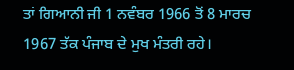ਤਾਂ ਗਿਆਨੀ ਜੀ 1 ਨਵੰਬਰ 1966 ਤੋਂ 8 ਮਾਰਚ 1967 ਤੱਕ ਪੰਜਾਬ ਦੇ ਮੁਖ ਮੰਤਰੀ ਰਹੇ।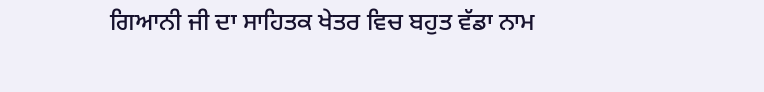ਗਿਆਨੀ ਜੀ ਦਾ ਸਾਹਿਤਕ ਖੇਤਰ ਵਿਚ ਬਹੁਤ ਵੱਡਾ ਨਾਮ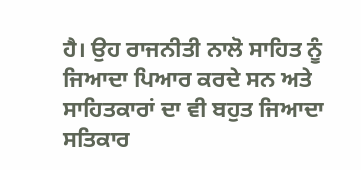ਹੈ। ਉਹ ਰਾਜਨੀਤੀ ਨਾਲੋ ਸਾਹਿਤ ਨੂੰ ਜਿਆਦਾ ਪਿਆਰ ਕਰਦੇ ਸਨ ਅਤੇ ਸਾਹਿਤਕਾਰਾਂ ਦਾ ਵੀ ਬਹੁਤ ਜਿਆਦਾ ਸਤਿਕਾਰ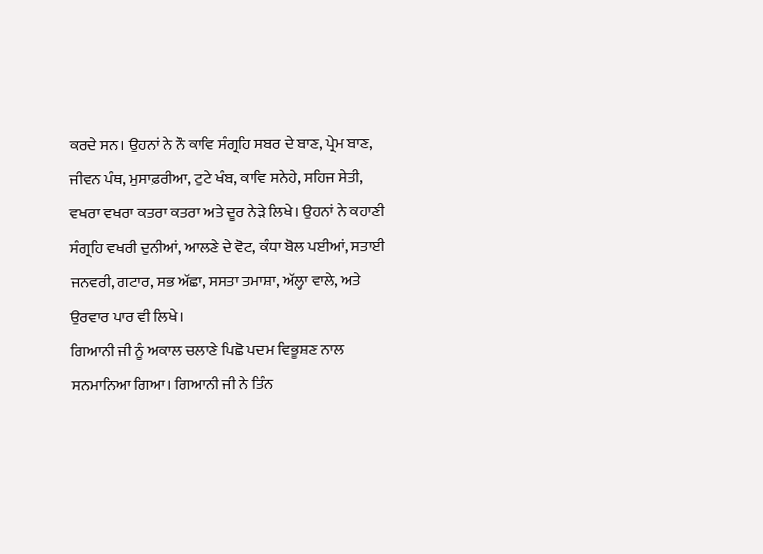ਕਰਦੇ ਸਨ। ਉਹਨਾਂ ਨੇ ਨੌ ਕਾਵਿ ਸੰਗ੍ਰਹਿ ਸਬਰ ਦੇ ਬਾਣ, ਪ੍ਰੇਮ ਬਾਣ, ਜੀਵਨ ਪੰਥ, ਮੁਸਾਫ਼ਰੀਆ, ਟੁਟੇ ਖੰਬ, ਕਾਵਿ ਸਨੇਹੇ, ਸਹਿਜ ਸੇਤੀ, ਵਖਰਾ ਵਖਰਾ ਕਤਰਾ ਕਤਰਾ ਅਤੇ ਦੂਰ ਨੇੜੇ ਲਿਖੇ। ਉਹਨਾਂ ਨੇ ਕਹਾਣੀ ਸੰਗ੍ਰਹਿ ਵਖਰੀ ਦੁਨੀਆਂ, ਆਲਣੇ ਦੇ ਵੋਟ, ਕੰਧਾ ਬੋਲ ਪਈਆਂ, ਸਤਾਈ ਜਨਵਰੀ, ਗਟਾਰ, ਸਭ ਅੱਛਾ, ਸਸਤਾ ਤਮਾਸ਼ਾ, ਅੱਲ੍ਹਾ ਵਾਲੇ, ਅਤੇ ਉਰਵਾਰ ਪਾਰ ਵੀ ਲਿਖੇ।
ਗਿਆਨੀ ਜੀ ਨੂੰ ਅਕਾਲ ਚਲਾਣੇ ਪਿਛੋ ਪਦਮ ਵਿਭੂਸ਼ਣ ਨਾਲ ਸਨਮਾਨਿਆ ਗਿਆ। ਗਿਆਨੀ ਜੀ ਨੇ ਤਿੰਨ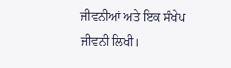ਜੀਵਨੀਆਂ ਅਤੇ ਇਕ ਸੰਖੇਪ ਜੀਵਨੀ ਲਿਖੀ।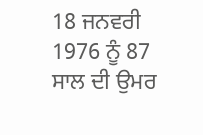18 ਜਨਵਰੀ 1976 ਨੂੰ 87 ਸਾਲ ਦੀ ਉਮਰ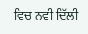ਵਿਚ ਨਵੀ ਦਿੱਲੀ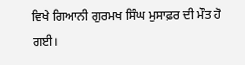ਵਿਖੇ ਗਿਆਨੀ ਗੁਰਮਖ ਸਿੰਘ ਮੁਸਾਫ਼ਰ ਦੀ ਮੌਤ ਹੋ ਗਈ।